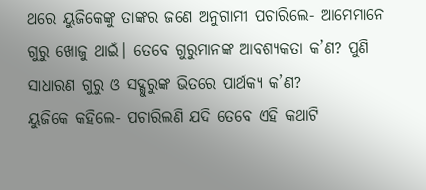ଥରେ ୟୁଜିକେଙ୍କୁ ତାଙ୍କର ଜଣେ ଅନୁଗାମୀ ପଚାରିଲେ- ଆମେମାନେ ଗୁରୁ ଖୋଜୁ ଥାଇଁ। ତେବେ ଗୁରୁମାନଙ୍କ ଆବଶ୍ୟକତା କ’ଣ? ପୁଣି ସାଧାରଣ ଗୁରୁ ଓ ସଦ୍ଗୁରୁଙ୍କ ଭିତରେ ପାର୍ଥକ୍ୟ କ’ଣ?
ୟୁଜିକେ କହିଲେ- ପଚାରିଲଣି ଯଦି ତେବେ ଏହି କଥାଟି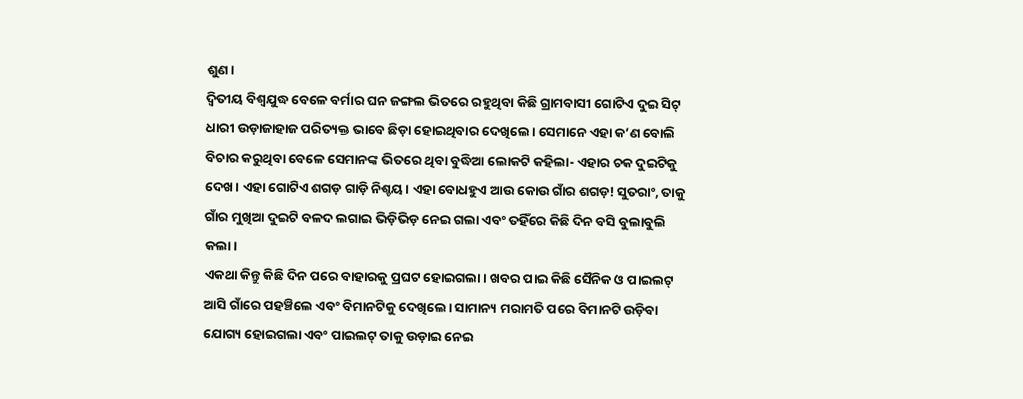ଶୁଣ।
ଦ୍ବିତୀୟ ବିଶ୍ବଯୁଦ୍ଧ ବେଳେ ବର୍ମାର ଘନ ଜଙ୍ଗଲ ଭିତରେ ରହୁଥିବା କିଛି ଗ୍ରାମବାସୀ ଗୋଟିଏ ଦୁଇ ସିଟ୍ ଧାରୀ ଉଡ଼ାଜାହାଜ ପରିତ୍ୟକ୍ତ ଭାବେ ଛିଡ଼ା ହୋଇଥିବାର ଦେଖିଲେ। ସେମାନେ ଏହା କ’ଣ ବୋଲି ବିଚାର କରୁଥିବା ବେଳେ ସେମାନଙ୍କ ଭିତରେ ଥିବା ବୁଦ୍ଧିଆ ଲୋକଟି କହିଲା- ଏହାର ଚକ ଦୁଇଟିକୁ ଦେଖ। ଏହା ଗୋଟିଏ ଶଗଡ଼ ଗାଡ଼ି ନିଶ୍ଚୟ। ଏହା ବୋଧହୁଏ ଆଉ କୋଉ ଗାଁର ଶଗଡ଼! ସୁତରାଂ, ତାକୁ ଗାଁର ମୁଖିଆ ଦୁଇଟି ବଳଦ ଲଗାଇ ଭିଡ଼ିଭିଡ଼ ନେଇ ଗଲା ଏବଂ ତହିଁରେ କିଛି ଦିନ ବସି ବୁଲାବୁଲି କଲା।
ଏକଥା କିନ୍ତୁ କିଛି ଦିନ ପରେ ବାହାରକୁ ପ୍ରଘଟ ହୋଇଗଲା। ଖବର ପାଇ କିଛି ସୈନିକ ଓ ପାଇଲଟ୍ ଆସି ଗାଁରେ ପହଞ୍ଚିଲେ ଏବଂ ବିମାନଟିକୁ ଦେଖିଲେ। ସାମାନ୍ୟ ମରାମତି ପରେ ବିମାନଟି ଉଡ଼ିବା ଯୋଗ୍ୟ ହୋଇଗଲା ଏବଂ ପାଇଲଟ୍ ତାକୁ ଉଡ଼ାଇ ନେଇ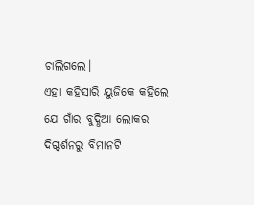ଚାଲିଗଲେ।
ଏହା କହିସାରି ୟୁଜିକେ କହିଲେ ଯେ ଗାଁର ବୁଦ୍ଧିଆ ଲୋକର ଦିଗ୍ଦର୍ଶନରୁ ବିମାନଟି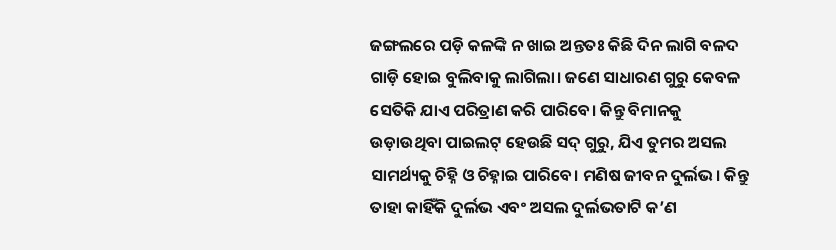ଜଙ୍ଗଲରେ ପଡ଼ି କଳଙ୍କି ନ ଖାଇ ଅନ୍ତତଃ କିଛି ଦିନ ଲାଗି ବଳଦ ଗାଡ଼ି ହୋଇ ବୁଲିବାକୁ ଲାଗିଲା। ଜଣେ ସାଧାରଣ ଗୁରୁ କେବଳ ସେତିକି ଯାଏ ପରିତ୍ରାଣ କରି ପାରିବେ। କିନ୍ତୁ ବିମାନକୁ ଉଡ଼ାଉଥିବା ପାଇଲଟ୍ ହେଉଛି ସଦ୍ ଗୁରୁ, ଯିଏ ତୁମର ଅସଲ ସାମର୍ଥ୍ୟକୁ ଚିହ୍ନି ଓ ଚିହ୍ନାଇ ପାରିବେ। ମଣିଷ ଜୀବନ ଦୁର୍ଲଭ। କିନ୍ତୁ ତାହା କାହିଁକି ଦୁର୍ଲଭ ଏବଂ ଅସଲ ଦୁର୍ଲଭତାଟି କ’ଣ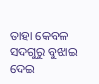ତାହା କେବଳ ସଦଗୁରୁ ବୁଝାଇ ଦେଇ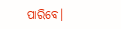ପାରିବେ।